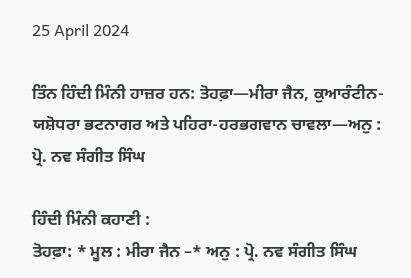25 April 2024

ਤਿੰਨ ਹਿੰਦੀ ਮਿੰਨੀ ਹਾਜ਼ਰ ਹਨ: ਤੋਹਫ਼ਾ—ਮੀਰਾ ਜੈਨ, ਕੁਆਰੰਟੀਨ-ਯਸ਼ੋਧਰਾ ਭਟਨਾਗਰ ਅਤੇ ਪਹਿਰਾ-ਹਰਭਗਵਾਨ ਚਾਵਲਾ—ਅਨੁ : ਪ੍ਰੋ. ਨਵ ਸੰਗੀਤ ਸਿੰਘ

ਹਿੰਦੀ ਮਿੰਨੀ ਕਹਾਣੀ :
ਤੋਹਫ਼ਾ: * ਮੂਲ : ਮੀਰਾ ਜੈਨ –* ਅਨੁ : ਪ੍ਰੋ. ਨਵ ਸੰਗੀਤ ਸਿੰਘ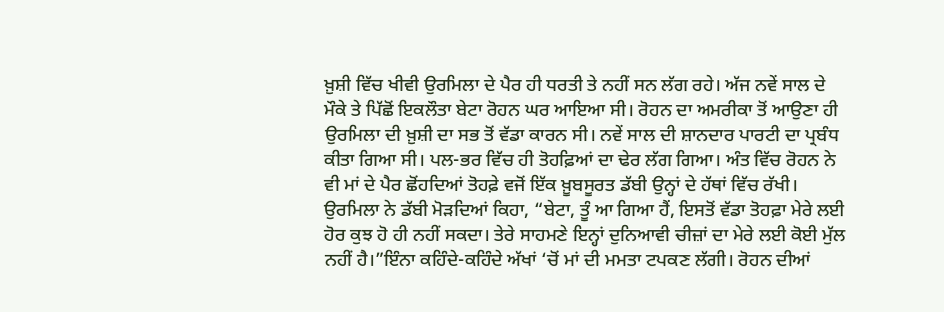ਖ਼ੁਸ਼ੀ ਵਿੱਚ ਖੀਵੀ ਉਰਮਿਲਾ ਦੇ ਪੈਰ ਹੀ ਧਰਤੀ ਤੇ ਨਹੀਂ ਸਨ ਲੱਗ ਰਹੇ। ਅੱਜ ਨਵੇਂ ਸਾਲ ਦੇ ਮੌਕੇ ਤੇ ਪਿੱਛੋਂ ਇਕਲੌਤਾ ਬੇਟਾ ਰੋਹਨ ਘਰ ਆਇਆ ਸੀ। ਰੋਹਨ ਦਾ ਅਮਰੀਕਾ ਤੋਂ ਆਉਣਾ ਹੀ ਉਰਮਿਲਾ ਦੀ ਖ਼ੁਸ਼ੀ ਦਾ ਸਭ ਤੋਂ ਵੱਡਾ ਕਾਰਨ ਸੀ। ਨਵੇਂ ਸਾਲ ਦੀ ਸ਼ਾਨਦਾਰ ਪਾਰਟੀ ਦਾ ਪ੍ਰਬੰਧ ਕੀਤਾ ਗਿਆ ਸੀ। ਪਲ-ਭਰ ਵਿੱਚ ਹੀ ਤੋਹਫ਼ਿਆਂ ਦਾ ਢੇਰ ਲੱਗ ਗਿਆ। ਅੰਤ ਵਿੱਚ ਰੋਹਨ ਨੇ ਵੀ ਮਾਂ ਦੇ ਪੈਰ ਛੋਂਹਦਿਆਂ ਤੋਹਫ਼ੇ ਵਜੋਂ ਇੱਕ ਖ਼ੂਬਸੂਰਤ ਡੱਬੀ ਉਨ੍ਹਾਂ ਦੇ ਹੱਥਾਂ ਵਿੱਚ ਰੱਖੀ। ਉਰਮਿਲਾ ਨੇ ਡੱਬੀ ਮੋੜਦਿਆਂ ਕਿਹਾ, “ਬੇਟਾ, ਤੂੰ ਆ ਗਿਆ ਹੈਂ, ਇਸਤੋਂ ਵੱਡਾ ਤੋਹਫ਼ਾ ਮੇਰੇ ਲਈ ਹੋਰ ਕੁਝ ਹੋ ਹੀ ਨਹੀਂ ਸਕਦਾ। ਤੇਰੇ ਸਾਹਮਣੇ ਇਨ੍ਹਾਂ ਦੁਨਿਆਵੀ ਚੀਜ਼ਾਂ ਦਾ ਮੇਰੇ ਲਈ ਕੋਈ ਮੁੱਲ ਨਹੀਂ ਹੈ।”ਇੰਨਾ ਕਹਿੰਦੇ-ਕਹਿੰਦੇ ਅੱਖਾਂ ‘ਚੋਂ ਮਾਂ ਦੀ ਮਮਤਾ ਟਪਕਣ ਲੱਗੀ। ਰੋਹਨ ਦੀਆਂ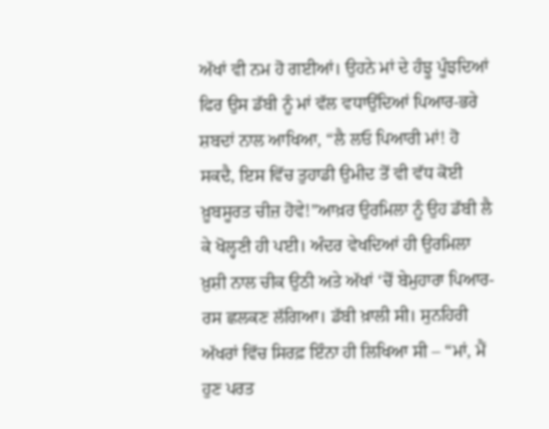ਅੱਖਾਂ ਵੀ ਨਮ ਹੋ ਗਈਆਂ। ਉਹਨੇ ਮਾਂ ਦੇ ਹੰਝੂ ਪੂੰਝਦਿਆਂ ਫਿਰ ਉਸ ਡੱਬੀ ਨੂੰ ਮਾਂ ਵੱਲ ਵਧਾਉਂਦਿਆਂ ਪਿਆਰ-ਭਰੇ ਸ਼ਬਦਾਂ ਨਾਲ ਆਖਿਆ, “ਲੈ ਲਓ ਪਿਆਰੀ ਮਾਂ! ਹੋ ਸਕਦੈ, ਇਸ ਵਿੱਚ ਤੁਹਾਡੀ ਉਮੀਦ ਤੋਂ ਵੀ ਵੱਧ ਕੋਈ ਖ਼ੂਬਸੂਰਤ ਚੀਜ਼ ਹੋਵੇ!”ਆਖ਼ਰ ਉਰਮਿਲਾ ਨੂੰ ਉਹ ਡੱਬੀ ਲੈ ਕੇ ਖੋਲ੍ਹਣੀ ਹੀ ਪਈ। ਅੰਦਰ ਵੇਖਦਿਆਂ ਹੀ ਉਰਮਿਲਾ ਖ਼ੁਸ਼ੀ ਨਾਲ ਚੀਕ ਉਠੀ ਅਤੇ ਅੱਖਾਂ ‘ਚੋਂ ਬੇਮੁਹਾਰਾ ਪਿਆਰ-ਰਸ ਛਲਕਣ ਲੱਗਿਆ। ਡੱਬੀ ਖ਼ਾਲੀ ਸੀ। ਸੁਨਹਿਰੀ ਅੱਖਰਾਂ ਵਿੱਚ ਸਿਰਫ਼ ਇੰਨਾ ਹੀ ਲਿਖਿਆ ਸੀ – “ਮਾਂ, ਮੈਂ ਹੁਣ ਪਰਤ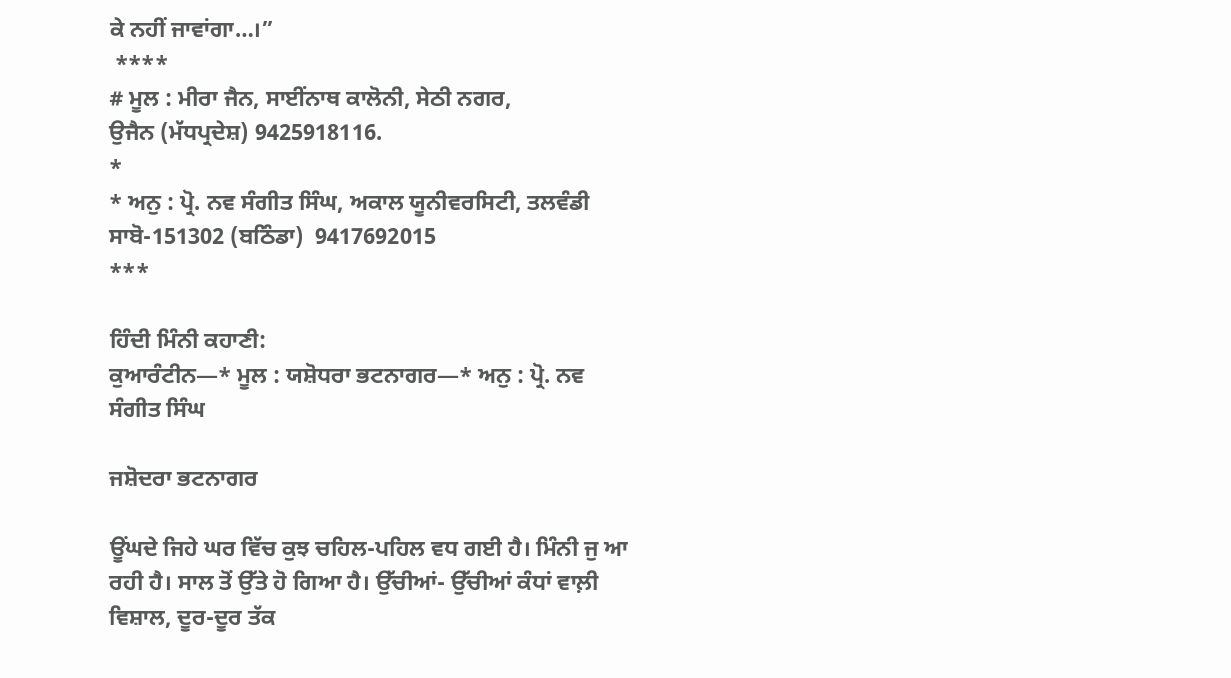ਕੇ ਨਹੀਂ ਜਾਵਾਂਗਾ…।”
 ****
# ਮੂਲ : ਮੀਰਾ ਜੈਨ, ਸਾਈਂਨਾਥ ਕਾਲੋਨੀ, ਸੇਠੀ ਨਗਰ,
ਉਜੈਨ (ਮੱਧਪ੍ਰਦੇਸ਼) 9425918116.
*
* ਅਨੁ : ਪ੍ਰੋ. ਨਵ ਸੰਗੀਤ ਸਿੰਘ, ਅਕਾਲ ਯੂਨੀਵਰਸਿਟੀ, ਤਲਵੰਡੀ ਸਾਬੋ-151302 (ਬਠਿੰਡਾ)  9417692015
***

ਹਿੰਦੀ ਮਿੰਨੀ ਕਹਾਣੀ:
ਕੁਆਰੰਟੀਨ—* ਮੂਲ : ਯਸ਼ੋਧਰਾ ਭਟਨਾਗਰ—* ਅਨੁ : ਪ੍ਰੋ. ਨਵ ਸੰਗੀਤ ਸਿੰਘ

ਜਸ਼ੋਦਰਾ ਭਟਨਾਗਰ

ਊਂਘਦੇ ਜਿਹੇ ਘਰ ਵਿੱਚ ਕੁਝ ਚਹਿਲ-ਪਹਿਲ ਵਧ ਗਈ ਹੈ। ਮਿੰਨੀ ਜੁ ਆ ਰਹੀ ਹੈ। ਸਾਲ ਤੋਂ ਉੱਤੇ ਹੋ ਗਿਆ ਹੈ। ਉੱਚੀਆਂ- ਉੱਚੀਆਂ ਕੰਧਾਂ ਵਾਲ਼ੀ ਵਿਸ਼ਾਲ, ਦੂਰ-ਦੂਰ ਤੱਕ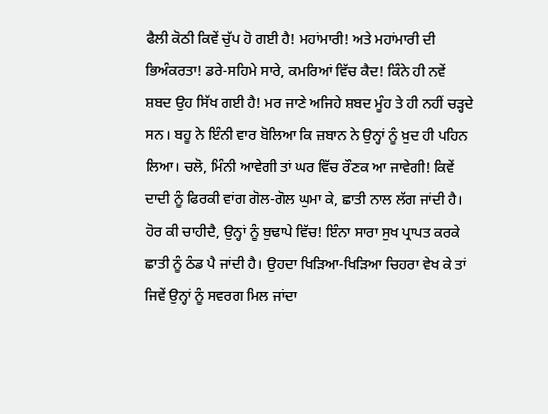ਫੈਲੀ ਕੋਠੀ ਕਿਵੇਂ ਚੁੱਪ ਹੋ ਗਈ ਹੈ! ਮਹਾਂਮਾਰੀ! ਅਤੇ ਮਹਾਂਮਾਰੀ ਦੀ ਭਿਅੰਕਰਤਾ! ਡਰੇ-ਸਹਿਮੇ ਸਾਰੇ, ਕਮਰਿਆਂ ਵਿੱਚ ਕੈਦ! ਕਿੰਨੇ ਹੀ ਨਵੇਂ ਸ਼ਬਦ ਉਹ ਸਿੱਖ ਗਈ ਹੈ! ਮਰ ਜਾਣੇ ਅਜਿਹੇ ਸ਼ਬਦ ਮੂੰਹ ਤੇ ਹੀ ਨਹੀਂ ਚੜ੍ਹਦੇ ਸਨ। ਬਹੂ ਨੇ ਇੰਨੀ ਵਾਰ ਬੋਲਿਆ ਕਿ ਜ਼ਬਾਨ ਨੇ ਉਨ੍ਹਾਂ ਨੂੰ ਖ਼ੁਦ ਹੀ ਪਹਿਨ ਲਿਆ। ਚਲੋ, ਮਿੰਨੀ ਆਵੇਗੀ ਤਾਂ ਘਰ ਵਿੱਚ ਰੌਣਕ ਆ ਜਾਵੇਗੀ! ਕਿਵੇਂ ਦਾਦੀ ਨੂੰ ਫਿਰਕੀ ਵਾਂਗ ਗੋਲ-ਗੋਲ ਘੁਮਾ ਕੇ, ਛਾਤੀ ਨਾਲ ਲੱਗ ਜਾਂਦੀ ਹੈ। ਹੋਰ ਕੀ ਚਾਹੀਦੈ, ਉਨ੍ਹਾਂ ਨੂੰ ਬੁਢਾਪੇ ਵਿੱਚ! ਇੰਨਾ ਸਾਰਾ ਸੁਖ ਪ੍ਰਾਪਤ ਕਰਕੇ ਛਾਤੀ ਨੂੰ ਠੰਡ ਪੈ ਜਾਂਦੀ ਹੈ। ਉਹਦਾ ਖਿੜਿਆ-ਖਿੜਿਆ ਚਿਹਰਾ ਵੇਖ ਕੇ ਤਾਂ ਜਿਵੇਂ ਉਨ੍ਹਾਂ ਨੂੰ ਸਵਰਗ ਮਿਲ ਜਾਂਦਾ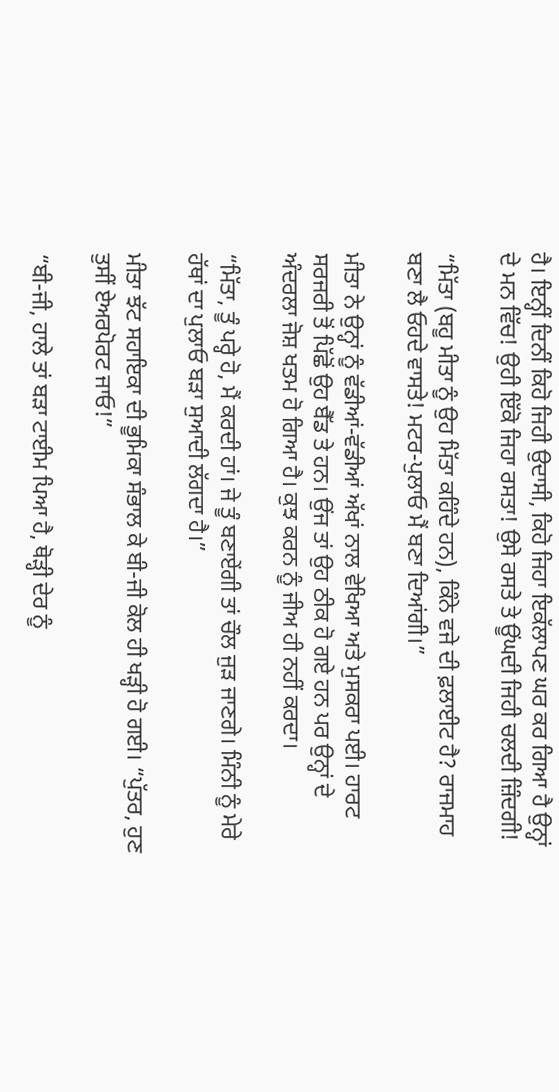ਹੈ। ਇਨ੍ਹੀਂ ਦਿਨੀਂ ਕਿਹੋ ਜਿਹੀ ਉਦਾਸੀ, ਕਿਹੋ ਜਿਹਾ ਇਕੱਲਾਪਣ ਘਰ ਕਰ ਗਿਆ ਹੈ ਉਨ੍ਹਾਂ ਦੇ ਮਨ ਵਿੱਚ! ਉਹੀ ਇੱਕੋ ਜਿਹਾ ਰਸਤਾ! ਉਸੇ ਰਸਤੇ ਤੇ ਊਂਘਦੀ ਜਿਹੀ ਚਲਦੀ ਜ਼ਿੰਦਗੀ!

“ਮਿੱਤਾ (ਬਹੂ ਮੀਤਾ ਨੂੰ ਉਹ ਮਿੱਤਾ ਕਹਿੰਦੇ ਹਨ), ਕਿੰਨੇ ਵਜੇ ਦੀ ਫ਼ਲਾਈਟ ਹੈ? ਰਾਜਮਾਹ ਬਣਾ ਲੈ ਓਹਦੇ ਵਾਸਤੇ! ਮਟਰ-ਪੁਲਾਓ ਮੈਂ ਬਣਾ ਦਿਆਂਗੀ।”

ਮੀਤਾ ਨੇ ਉਨ੍ਹਾਂ ਨੂੰ ਵੱਡੀਆਂ-ਵੱਡੀਆਂ ਅੱਖਾਂ ਨਾਲ ਵੇਖਿਆ ਅਤੇ ਮੁਸਕਰਾ ਪਈ। ਹਾਰਟ ਸਰਜਰੀ ਤੋਂ ਪਿੱਛੋਂ ਉਹ ਬੈੱਡ ਤੇ ਹਨ। ਉਂਜ ਤਾਂ ਉਹ ਠੀਕ ਹੋ ਗਏ ਹਨ ਪਰ ਉਨ੍ਹਾਂ ਦੇ ਅੰਦਰਲਾ ਜੋਸ਼ ਖਤਮ ਹੋ ਗਿਆ ਹੈ। ਕੁਝ ਕਰਨ ਨੂੰ ਜੀਅ ਹੀ ਨਹੀਂ ਕਰਦਾ।

“ਮਿੱਤਾ, ਤੂੰ ਪਰ੍ਹੇ ਹੋ, ਮੈਂ ਕਰਦੀ ਹਾਂ। ਜੇ ਤੂੰ ਬਣਾਏਂਗੀ ਤਾਂ ਚੌਲ ਜੁੜ ਜਾਣਗੇ। ਮਿੰਨੀ ਨੂੰ ਮੇਰੇ ਹੱਥਾਂ ਦਾ ਪੁਲਾਓ ਬੜਾ ਸੁਆਦੀ ਲੱਗਦਾ ਹੈ।”

ਮੀਤਾ ਝੱਟ ਸਹਾਇਕਾ ਦੀ ਭੂਮਿਕਾ ਸੰਭਾਲ ਕੇ ਬੀ-ਜੀ ਕੋਲ ਹੀ ਖੜ੍ਹੀ ਹੋ ਗਈ। “ਪੁੱਤਰ, ਹੁਣ ਤੁਸੀਂ ਏਅਰਪੋਰਟ ਜਾਓ!”

“ਬੀ-ਜੀ, ਹਾਲੇ ਤਾਂ ਬੜਾ ਟਾਈਮ ਪਿਆ ਹੈ, ਥੋੜ੍ਹੀ ਦੇਰ ਨੂੰ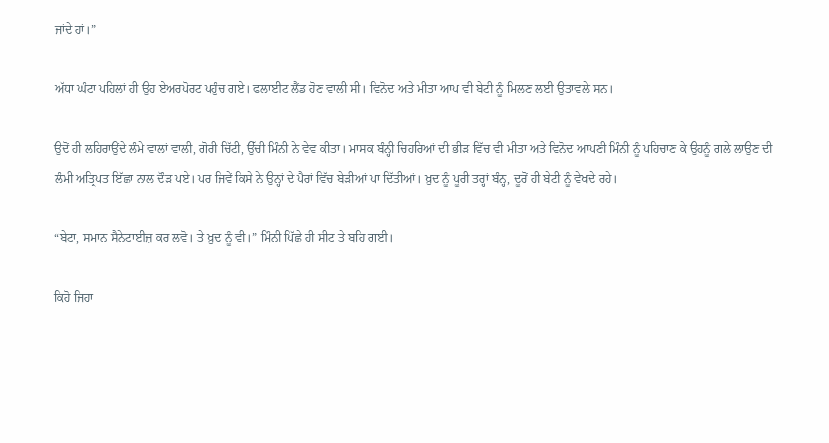ਜਾਂਦੇ ਹਾਂ।”

ਅੱਧਾ ਘੰਟਾ ਪਹਿਲਾਂ ਹੀ ਉਹ ਏਅਰਪੋਰਟ ਪਹੁੰਚ ਗਏ। ਫਲਾਈਟ ਲੈਂਡ ਹੋਣ ਵਾਲੀ ਸੀ। ਵਿਨੋਦ ਅਤੇ ਮੀਤਾ ਆਪ ਵੀ ਬੇਟੀ ਨੂੰ ਮਿਲਣ ਲਈ ਉਤਾਵਲੇ ਸਨ।

ਉਦੋਂ ਹੀ ਲਹਿਰਾਉਂਦੇ ਲੰਮੇ ਵਾਲਾਂ ਵਾਲੀ, ਗੋਰੀ ਚਿੱਟੀ, ਉੱਚੀ ਮਿੰਨੀ ਨੇ ਵੇਵ ਕੀਤਾ। ਮਾਸਕ ਬੰਨ੍ਹੀ ਚਿਹਰਿਆਂ ਦੀ ਭੀੜ ਵਿੱਚ ਵੀ ਮੀਤਾ ਅਤੇ ਵਿਨੋਦ ਆਪਣੀ ਮਿੰਨੀ ਨੂੰ ਪਹਿਚਾਣ ਕੇ ਉਹਨੂੰ ਗਲੇ ਲਾਉਣ ਦੀ ਲੰਮੀ ਅਤ੍ਰਿਪਤ ਇੱਛਾ ਨਾਲ ਦੌੜ ਪਏ। ਪਰ ਜਿਵੇਂ ਕਿਸੇ ਨੇ ਉਨ੍ਹਾਂ ਦੇ ਪੈਰਾਂ ਵਿੱਚ ਬੇੜੀਆਂ ਪਾ ਦਿੱਤੀਆਂ। ਖ਼ੁਦ ਨੂੰ ਪੂਰੀ ਤਰ੍ਹਾਂ ਬੰਨ੍ਹ, ਦੂਰੋਂ ਹੀ ਬੇਟੀ ਨੂੰ ਵੇਖਦੇ ਰਹੇ।

“ਬੇਟਾ, ਸਮਾਨ ਸੈਨੇਟਾਈਜ਼ ਕਰ ਲਵੋ। ਤੇ ਖ਼ੁਦ ਨੂੰ ਵੀ।” ਮਿੰਨੀ ਪਿੱਛੇ ਹੀ ਸੀਟ ਤੇ ਬਹਿ ਗਈ।

ਕਿਹੋ ਜਿਹਾ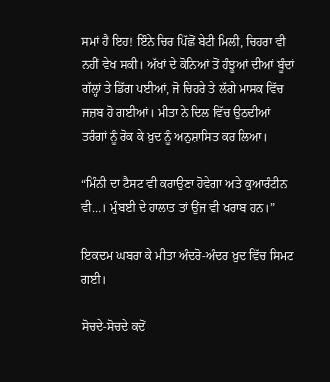ਸਮਾਂ ਹੈ ਇਹ! ਇੰਨੇ ਚਿਰ ਪਿੱਛੋਂ ਬੇਟੀ ਮਿਲੀ, ਚਿਹਰਾ ਵੀ ਨਹੀਂ ਵੇਖ ਸਕੀ। ਅੱਖਾਂ ਦੇ ਕੋਨਿਆਂ ਤੋਂ ਹੰਝੂਆਂ ਦੀਆਂ ਬੂੰਦਾਂ ਗੱਲ੍ਹਾਂ ਤੇ ਡਿੱਗ ਪਈਆਂ, ਜੋ ਚਿਹਰੇ ਤੇ ਲੱਗੇ ਮਾਸਕ ਵਿੱਚ ਜਜ਼ਬ ਹੋ ਗਈਆਂ। ਮੀਤਾ ਨੇ ਦਿਲ ਵਿੱਚ ਉਠਦੀਆਂ ਤਰੰਗਾਂ ਨੂੰ ਰੋਕ ਕੇ ਖ਼ੁਦ ਨੂੰ ਅਨੁਸ਼ਾਸਿਤ ਕਰ ਲਿਆ।

“ਮਿੰਨੀ ਦਾ ਟੈਸਟ ਵੀ ਕਰਾਉਣਾ ਹੋਵੇਗਾ ਅਤੇ ਕੁਆਰੰਟੀਨ ਵੀ…। ਮੁੰਬਈ ਦੇ ਹਾਲਾਤ ਤਾਂ ਉਂਜ ਵੀ ਖਰਾਬ ਹਨ।”

ਇਕਦਮ ਘਬਰਾ ਕੇ ਮੀਤਾ ਅੰਦਰੋ-ਅੰਦਰ ਖ਼ੁਦ ਵਿੱਚ ਸਿਮਟ ਗਈ।

ਸੋਚਦੇ-ਸੋਚਦੇ ਕਦੋਂ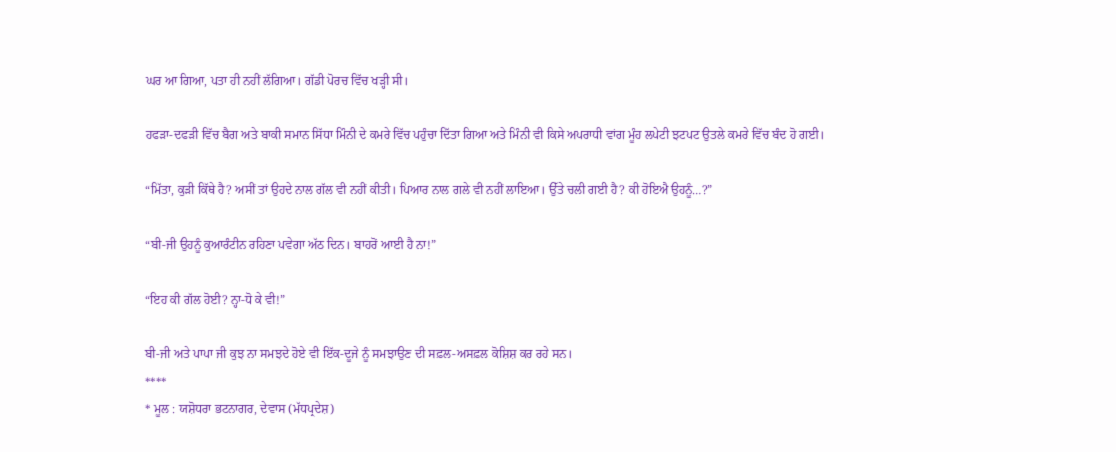ਘਰ ਆ ਗਿਆ, ਪਤਾ ਹੀ ਨਹੀਂ ਲੱਗਿਆ। ਗੱਡੀ ਪੋਰਚ ਵਿੱਚ ਖੜ੍ਹੀ ਸੀ।

ਹਫੜਾ-ਦਫੜੀ ਵਿੱਚ ਬੈਗ ਅਤੇ ਬਾਕੀ ਸਮਾਨ ਸਿੱਧਾ ਮਿੰਨੀ ਦੇ ਕਮਰੇ ਵਿੱਚ ਪਹੁੰਚਾ ਦਿੱਤਾ ਗਿਆ ਅਤੇ ਮਿੰਨੀ ਵੀ ਕਿਸੇ ਅਪਰਾਧੀ ਵਾਂਗ ਮੂੰਹ ਲਪੇਟੀ ਝਟਪਟ ਉਤਲੇ ਕਮਰੇ ਵਿੱਚ ਬੰਦ ਹੋ ਗਈ।

“ਮਿੱਤਾ, ਕੁੜੀ ਕਿੱਥੇ ਹੈ? ਅਸੀਂ ਤਾਂ ਉਹਦੇ ਨਾਲ ਗੱਲ ਵੀ ਨਹੀਂ ਕੀਤੀ। ਪਿਆਰ ਨਾਲ ਗਲੇ ਵੀ ਨਹੀਂ ਲਾਇਆ। ਉੱਤੇ ਚਲੀ ਗਈ ਹੈ? ਕੀ ਹੋਇਐ ਉਹਨੂੰ…?”

“ਬੀ-ਜੀ ਉਹਨੂੰ ਕੁਆਰੰਟੀਨ ਰਹਿਣਾ ਪਵੇਗਾ ਅੱਠ ਦਿਨ। ਬਾਹਰੋਂ ਆਈ ਹੈ ਨਾ!”

“ਇਹ ਕੀ ਗੱਲ ਹੋਈ? ਨ੍ਹਾ-ਧੋ ਕੇ ਵੀ!”

ਬੀ-ਜੀ ਅਤੇ ਪਾਪਾ ਜੀ ਕੁਝ ਨਾ ਸਮਝਦੇ ਹੋਏ ਵੀ ਇੱਕ-ਦੂਜੇ ਨੂੰ ਸਮਝਾਉਣ ਦੀ ਸਫ਼ਲ-ਅਸਫ਼ਲ ਕੋਸ਼ਿਸ਼ ਕਰ ਰਹੇ ਸਨ।
****
* ਮੂਲ : ਯਸ਼ੋਧਰਾ ਭਟਨਾਗਰ, ਦੇਵਾਸ (ਮੱਧਪ੍ਰਦੇਸ਼)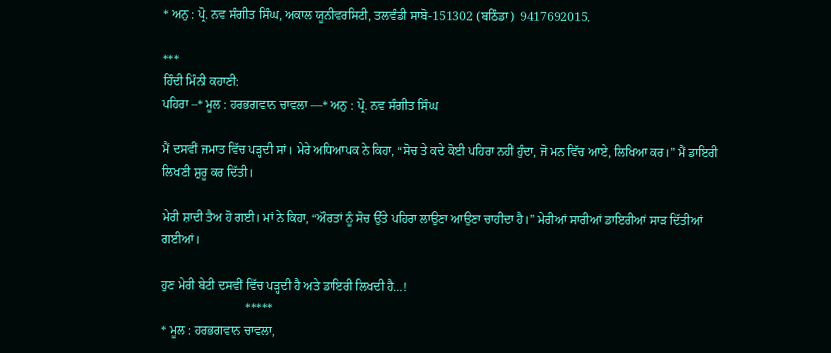* ਅਨੁ : ਪ੍ਰੋ. ਨਵ ਸੰਗੀਤ ਸਿੰਘ, ਅਕਾਲ ਯੂਨੀਵਰਸਿਟੀ, ਤਲਵੰਡੀ ਸਾਬੋ-151302 (ਬਠਿੰਡਾ)  9417692015.

***
ਹਿੰਦੀ ਮਿੰਨੀ ਕਹਾਣੀ:
ਪਹਿਰਾ –* ਮੂਲ : ਹਰਭਗਵਾਨ ਚਾਵਲਾ —* ਅਨੁ : ਪ੍ਰੋ. ਨਵ ਸੰਗੀਤ ਸਿੰਘ

ਮੈਂ ਦਸਵੀਂ ਜਮਾਤ ਵਿੱਚ ਪੜ੍ਹਦੀ ਸਾਂ। ਮੇਰੇ ਅਧਿਆਪਕ ਨੇ ਕਿਹਾ, “ਸੋਚ ਤੇ ਕਦੇ ਕੋਈ ਪਹਿਰਾ ਨਹੀਂ ਹੁੰਦਾ, ਜੋ ਮਨ ਵਿੱਚ ਆਏ, ਲਿਖਿਆ ਕਰ।” ਮੈਂ ਡਾਇਰੀ ਲਿਖਣੀ ਸ਼ੁਰੂ ਕਰ ਦਿੱਤੀ।

ਮੇਰੀ ਸ਼ਾਦੀ ਤੈਅ ਹੋ ਗਈ। ਮਾਂ ਨੇ ਕਿਹਾ, “ਔਰਤਾਂ ਨੂੰ ਸੋਚ ਉੱਤੇ ਪਹਿਰਾ ਲਾਉਣਾ ਆਉਣਾ ਚਾਹੀਦਾ ਹੈ।” ਮੇਰੀਆਂ ਸਾਰੀਆਂ ਡਾਇਰੀਆਂ ਸਾੜ ਦਿੱਤੀਆਂ ਗਈਆਂ।

ਹੁਣ ਮੇਰੀ ਬੇਟੀ ਦਸਵੀਂ ਵਿੱਚ ਪੜ੍ਹਦੀ ਹੈ ਅਤੇ ਡਾਇਰੀ ਲਿਖਦੀ ਹੈ…!
                           *****
* ਮੂਲ : ਹਰਭਗਵਾਨ ਚਾਵਲਾ,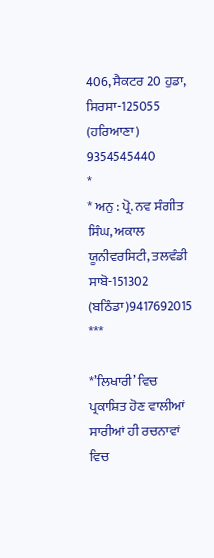406, ਸੈਕਟਰ 20 ਹੁਡਾ,
ਸਿਰਸਾ-125055 (ਹਰਿਆਣਾ)
9354545440
*
* ਅਨੁ : ਪ੍ਰੋ. ਨਵ ਸੰਗੀਤ ਸਿੰਘ, ਅਕਾਲ ਯੂਨੀਵਰਸਿਟੀ, ਤਲਵੰਡੀ ਸਾਬੋ-151302 (ਬਠਿੰਡਾ)9417692015
***

*’ਲਿਖਾਰੀ’ ਵਿਚ ਪ੍ਰਕਾਸ਼ਿਤ ਹੋਣ ਵਾਲੀਆਂ ਸਾਰੀਆਂ ਹੀ ਰਚਨਾਵਾਂ ਵਿਚ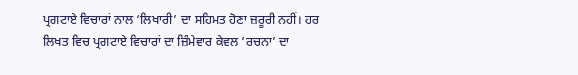ਪ੍ਰਗਟਾਏ ਵਿਚਾਰਾਂ ਨਾਲ ‘ਲਿਖਾਰੀ’ ਦਾ ਸਹਿਮਤ ਹੋਣਾ ਜ਼ਰੂਰੀ ਨਹੀਂ। ਹਰ ਲਿਖਤ ਵਿਚ ਪ੍ਰਗਟਾਏ ਵਿਚਾਰਾਂ ਦਾ ਜ਼ਿੰਮੇਵਾਰ ਕੇਵਲ ‘ਰਚਨਾ’ ਦਾ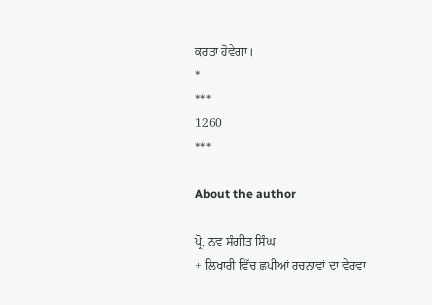ਕਰਤਾ ਹੋਵੇਗਾ।
*
***
1260
***

About the author

ਪ੍ਰੋ. ਨਵ ਸੰਗੀਤ ਸਿੰਘ
+ ਲਿਖਾਰੀ ਵਿੱਚ ਛਪੀਆਂ ਰਚਨਾਵਾਂ ਦਾ ਵੇਰਵਾ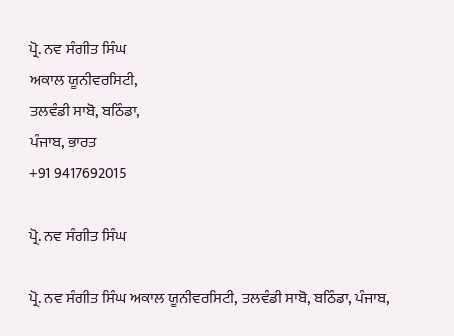ਪ੍ਰੋ. ਨਵ ਸੰਗੀਤ ਸਿੰਘ
ਅਕਾਲ ਯੂਨੀਵਰਸਿਟੀ,
ਤਲਵੰਡੀ ਸਾਬੋ, ਬਠਿੰਡਾ,
ਪੰਜਾਬ, ਭਾਰਤ
+91 9417692015

ਪ੍ਰੋ. ਨਵ ਸੰਗੀਤ ਸਿੰਘ

ਪ੍ਰੋ. ਨਵ ਸੰਗੀਤ ਸਿੰਘ ਅਕਾਲ ਯੂਨੀਵਰਸਿਟੀ, ਤਲਵੰਡੀ ਸਾਬੋ, ਬਠਿੰਡਾ, ਪੰਜਾਬ,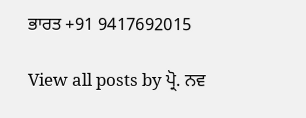ਭਾਰਤ +91 9417692015

View all posts by ਪ੍ਰੋ. ਨਵ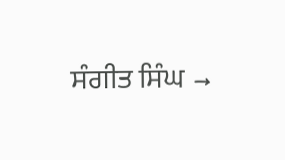ਸੰਗੀਤ ਸਿੰਘ →